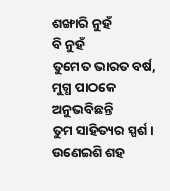ଶଙ୍ଖାରି ନୁହଁ
ବି ନୁହଁ
ତୁମେତ ଭାରତ ବର୍ଷ,
ମୁଗ୍ଧ ପାଠକେ
ଅନୁଭବିଛନ୍ତି
ତୁମ ସାହିତ୍ୟର ସ୍ପର୍ଶ।
ଉଣେଇଶି ଶହ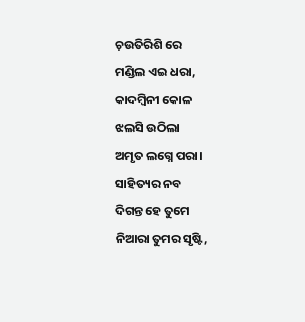ଚ଼ଉତିରିଶି ରେ
ମଣ୍ଡିଲ ଏଇ ଧରା,
କାଦମ୍ବିନୀ କୋଳ
ଝଲସି ଉଠିଲା
ଅମୃତ ଲଗ୍ନେ ପରା।
ସାହିତ୍ୟର ନବ
ଦିଗନ୍ତ ହେ ତୁମେ
ନିଆରା ତୁମର ସୃଷ୍ଟି,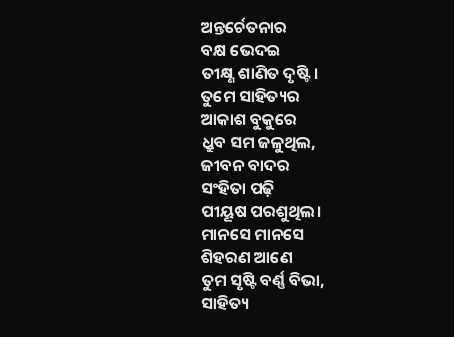ଅନ୍ତର୍ଚେତନାର
ବକ୍ଷ ଭେଦଇ
ତୀକ୍ଷ୍ଣ ଶାଣିତ ଦୃଷ୍ଟି।
ତୁମେ ସାହିତ୍ୟର
ଆକାଶ ବୁକୁରେ
ଧ୍ରୁବ ସମ ଜଳୁଥିଲ,
ଜୀବନ ବାଦର
ସଂହିତା ପଢ଼ି
ପୀୟୂଷ ପରଶୁଥିଲ।
ମାନସେ ମାନସେ
ଶିହରଣ ଆଣେ
ତୁମ ସୃଷ୍ଟି ବର୍ଣ୍ଣ ବିଭା,
ସାହିତ୍ୟ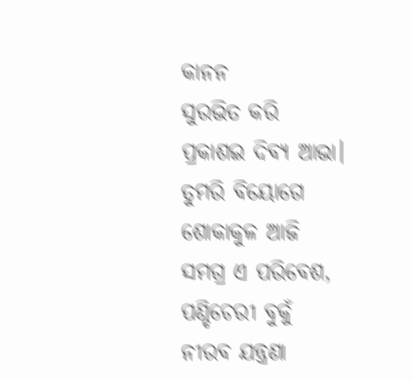କାନନ
ସୁରଭିତ କରି
ପ୍ରକାଶଇ ଦିବ୍ୟ ଆଭା।
ତୁମରି ବିୟୋଗେ
ଶୋକାକୁଳ ଆଜି
ସମଗ୍ର ଏ ପରିବେଶ,
ପଣ୍ଡିଚେରୀ ବୁକୁଁ
ନୀରବ ଯନ୍ତ୍ରଣା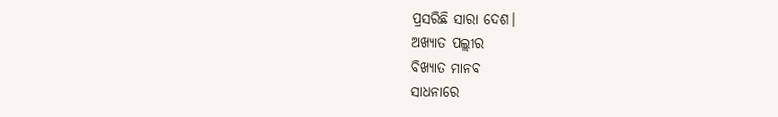ପ୍ରସରିଛି ସାରା ଦେଶ।
ଅଖ୍ୟାତ ପଲ୍ଲୀର
ବିଖ୍ୟାତ ମାନବ
ସାଧନାରେ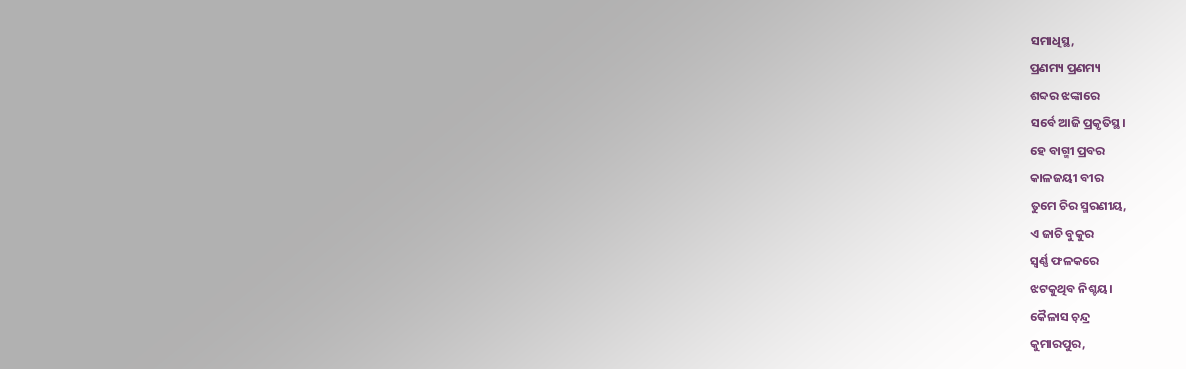ସମାଧିସ୍ଥ,
ପ୍ରଣମ୍ୟ ପ୍ରଣମ୍ୟ
ଶବ୍ଦର ଝଙ୍କାରେ
ସର୍ବେ ଆଜି ପ୍ରକୃତିସ୍ଥ।
ହେ ବାଗ୍ମୀ ପ୍ରବର
କାଳଜୟୀ ବୀର
ତୁମେ ଚିର ସ୍ମରଣୀୟ,
ଏ ଜାଚି ବୁକୁର
ସ୍ବର୍ଣ୍ଣ ଫଳକରେ
ଝଟକୁଥିବ ନିଶ୍ଚୟ।
କୈଳାସ ଚ଼ନ୍ଦ୍ର
କୁମାରପୁର,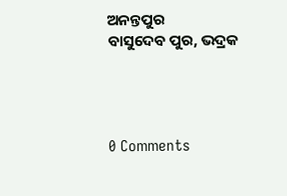ଅନନ୍ତପୁର
ବାସୁଦେବ ପୁର, ଭଦ୍ରକ




0 Comments